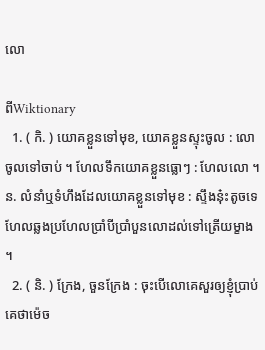លោ

ពីWiktionary
  1. ( កិ. ) យោគខ្លួនទៅមុខ, យោគខ្លួនស្ទុះចូល : លោចូលទៅចាប់ ។ ហែលទឹកយោគខ្លួនធ្លោៗ : ហែលលោ ។ ន. លំនាំឬទំហឹងដែលយោគខ្លួនទៅមុខ : ស្ទឹងនុ៎ះតូចទេ ហែលឆ្លងប្រហែលប្រាំបីប្រាំបួនលោដល់ទៅត្រើយម្ខាង ។
  2. ( និ. ) ក្រែង, ចួនក្រែង : ចុះបើលោគេសួរឲ្យខ្ញុំប្រាប់គេថាម៉េច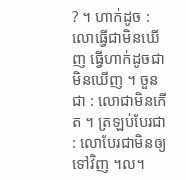? ។ ហាក់ដូច : លោធ្វើជាមិនឃើញ ធ្វើហាក់ដូចជាមិនឃើញ ។ ចួនជា : លោជាមិនកើត ។ ត្រឡប់បែរជា : លោបែរជាមិនឲ្យទៅវិញ ។ល។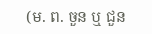(ម. ព. ចួន ឬ ជួន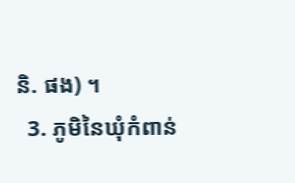និ. ផង) ។
  3. ភូមិនៃឃុំកំពាន់